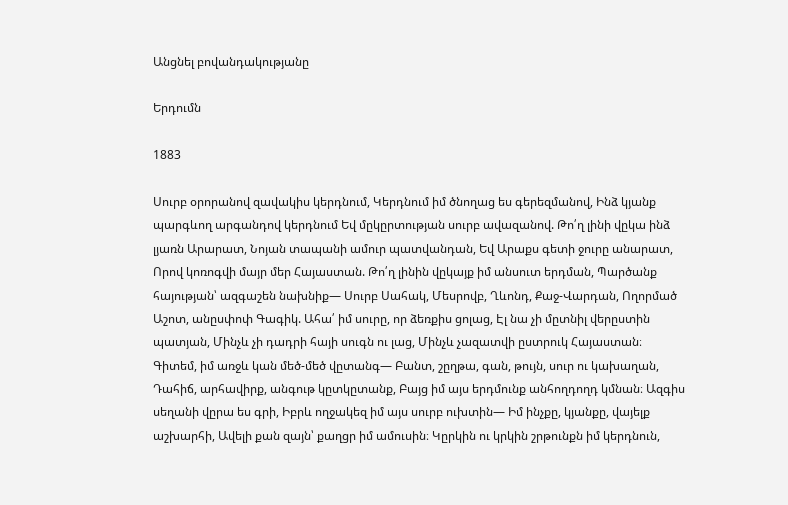Անցնել բովանդակությանը

Երդումն

1883

Սուրբ օրորանով զավակիս կերդնում, Կերդնում իմ ծնողաց ես գերեզմանով, Ինձ կյանք պարգևող արգանդով կերդնում Եվ մըկըրտության սուրբ ավազանով. Թո՛ղ լինի վըկա ինձ լյառն Արարատ, Նոյան տապանի ամուր պատվանդան, Եվ Արաքս գետի ջուրը անարատ, Որով կոռոգվի մայր մեր Հայաստան. Թո՛ղ լինին վըկայք իմ անսուտ երդման, Պարծանք հայության՝ ազգաշեն նախնիք— Սուրբ Սահակ, Մեսրովբ, Ղևոնդ, Քաջ-Վարդան, Ողորմած Աշոտ, անըսփոփ Գագիկ. Ահա՛ իմ սուրը, որ ձեռքիս ցոլաց, Էլ նա չի մըտնիլ վերըստին պատյան, Մինչև չի դադրի հայի սուգն ու լաց, Մինչև չազատվի ըստրուկ Հայաստան։ Գիտեմ, իմ առջև կան մեծ-մեծ վըտանգ— Բանտ, շըղթա, գան, թույն, սուր ու կախաղան, Դահիճ, արհավիրք, անգութ կըտկըտանք, Բայց իմ այս երդմունք անհողդողդ կմնան։ Ազգիս սեղանի վըրա ես գրի, Իբրև ողջակեզ իմ այս սուրբ ուխտին— Իմ ինչքը, կյանքը, վայելք աշխարհի, Ավելի քան զայն՝ քաղցր իմ ամուսին։ Կըրկին ու կրկին շրթունքն իմ կերդնուն,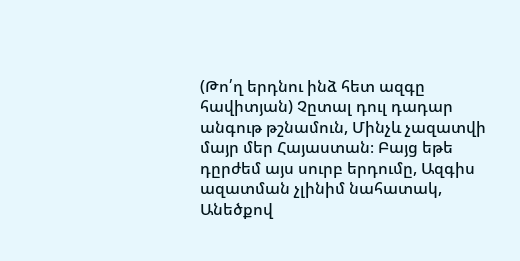(Թո՛ղ երդնու ինձ հետ ազգը հավիտյան) Չըտալ դուլ դադար անգութ թշնամուն, Մինչև չազատվի մայր մեր Հայաստան։ Բայց եթե դըրժեմ այս սուրբ երդումը, Ազգիս ազատման չլինիմ նահատակ, Անեծքով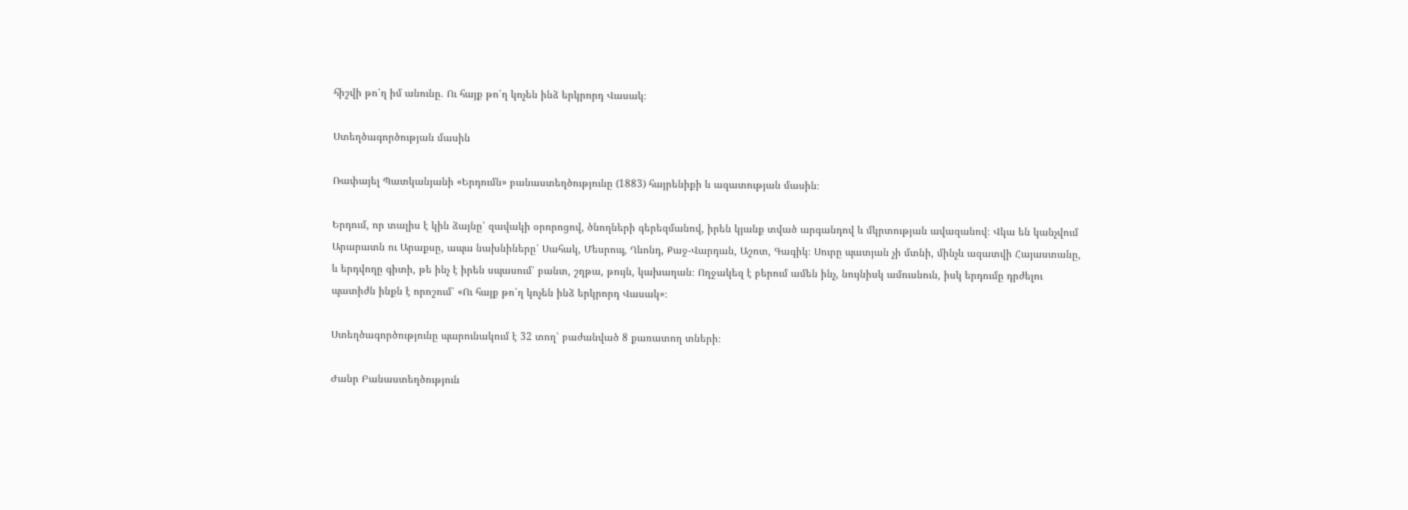հիշվի թո՛ղ իմ անունը. Ու հայք թո՛ղ կոչեն ինձ երկրորդ Վասակ։

Ստեղծագործության մասին

Ռափայել Պատկանյանի «Երդումն» բանաստեղծությունը (1883) հայրենիքի և ազատության մասին։

Երդում, որ տալիս է կին ձայնը՝ զավակի օրորոցով, ծնողների գերեզմանով, իրեն կյանք տված արգանդով և մկրտության ավազանով։ Վկա են կանչվում Արարատն ու Արաքսը, ապա նախնիները՝ Սահակ, Մեսրոպ, Ղևոնդ, Քաջ-Վարդան, Աշոտ, Գագիկ։ Սուրը պատյան չի մտնի, մինչև ազատվի Հայաստանը, և երդվողը գիտի, թե ինչ է իրեն սպասում՝ բանտ, շղթա, թույն, կախաղան։ Ողջակեզ է բերում ամեն ինչ, նույնիսկ ամուսնուն, իսկ երդումը դրժելու պատիժն ինքն է որոշում՝ «Ու հայք թո՛ղ կոչեն ինձ երկրորդ Վասակ»։

Ստեղծագործությունը պարունակում է 32 տող՝ բաժանված 8 քառատող տների։

Ժանր Բանաստեղծություն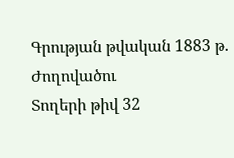Գրության թվական 1883 թ.
Ժողովածու
Տողերի թիվ 32